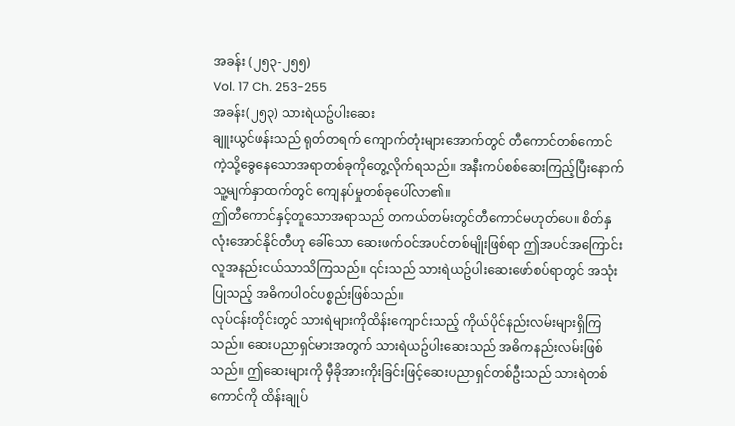အခန်း (၂၅၃-၂၅၅)
Vol. 17 Ch. 253-255
အခန်း(၂၅၃) သားရဲယဥ်ပါးဆေး
ချူးယွင်ဖန်းသည် ရုတ်တရက် ကျောက်တုံးများအောက်တွင် တီကောင်တစ်ကောင်ကဲ့သို့ခွေနေသောအရာတစ်ခုကိုတွေ့လိုက်ရသည်။ အနီးကပ်စစ်ဆေးကြည့်ပြီးနောက် သူ့မျက်နှာထက်တွင် ကျေနပ်မှုတစ်ခုပေါ်လာ၏။
ဤတီကောင်နှင့်တူသောအရာသည် တကယ်တမ်းတွင်တီကောင်မဟုတ်ပေ။ စိတ်နှလုံးအောင်နိုင်တီဟု ခေါ်သော ဆေးဖက်ဝင်အပင်တစ်မျိုးဖြစ်ရာ ဤအပင်အကြောင်းလူအနည်းငယ်သာသိကြသည်။ ၎င်းသည် သားရဲယဥ်ပါးဆေးဖော်စပ်ရာတွင် အသုံးပြုသည့် အဓိကပါဝင်ပစ္စည်းဖြစ်သည်။
လုပ်ငန်းတိုင်းတွင် သားရဲများကိုထိန်းကျောင်းသည့် ကိုယ်ပိုင်နည်းလမ်းများရှိကြသည်။ ဆေးပညာရှင်မားအတွက် သားရဲယဥ်ပါးဆေးသည် အဓိကနည်းလမ်းဖြစ်သည်။ ဤဆေးများကို မှီခိုအားကိုးခြင်းဖြင့်ဆေးပညာရှင်တစ်ဦးသည် သားရဲတစ်ကောင်ကို ထိန်းချုပ်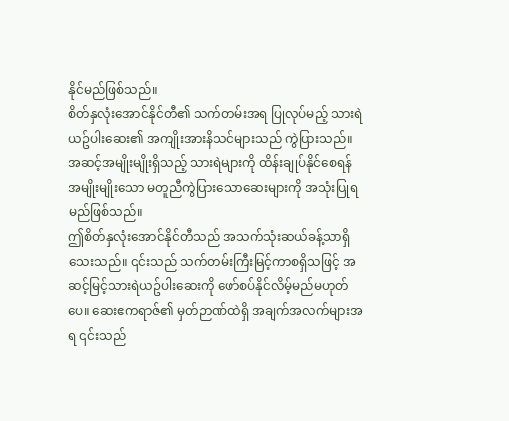နိုင်မည်ဖြစ်သည်။
စိတ်နှလုံးအောင်နိုင်တီ၏ သက်တမ်းအရ ပြုလုပ်မည့် သားရဲယဥ်ပါးဆေး၏ အကျိုးအားနိသင်များသည် ကွဲပြားသည်။ အဆင့်အမျိုးမျိုးရှိသည့် သားရဲများကို ထိန်းချုပ်နိုင်စေရန် အမျိုးမျိုးသော မတူညီကွဲပြားသောဆေးများကို အသုံးပြုရမည်ဖြစ်သည်။
ဤစိတ်နှလုံးအောင်နိုင်တီသည် အသက်သုံးဆယ်ခန့်သာရှိသေးသည်။ ၎င်းသည် သက်တမ်းကြီးမြင့်ကာစရှိသဖြင့် အဆင့်မြင့်သားရဲယဥ်ပါးဆေးကို ဖော်စပ်နိုင်လိမ့်မည်မဟုတ်ပေ။ ဆေးဧကရာဇ်၏ မှတ်ဉာဏ်ထဲရှိ အချက်အလက်များအရ ၎င်းသည်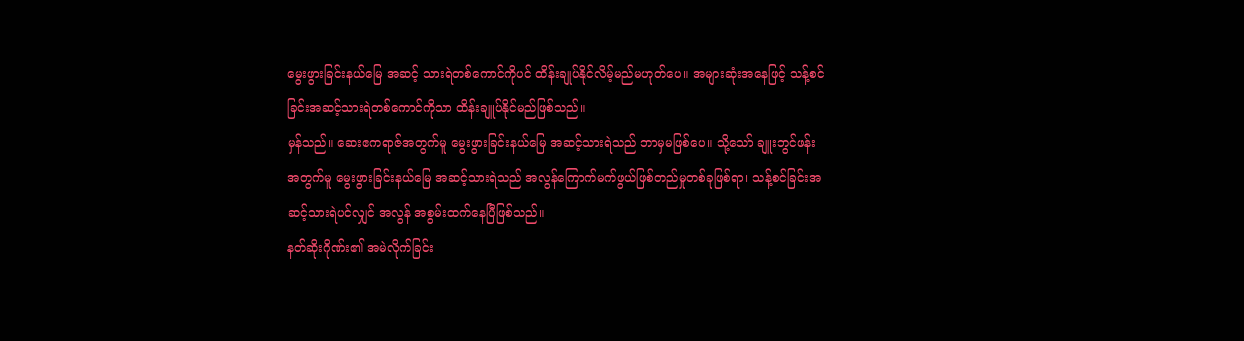မွေးဖွားခြင်းနယ်မြေ အဆင့် သားရဲတစ်ကောင်ကိုပင် ထိန်းချုပ်နိုင်လိမ့်မည်မဟုတ်ပေ။ အများဆုံးအနေဖြင့် သန့်စင်ခြင်းအဆင့်သားရဲတစ်ကောင်ကိုသာ ထိန်းချူပ်နိုင်မည်ဖြစ်သည်။
မှန်သည်။ ဆေးဧကရာဇ်အတွက်မူ မွေးဖွားခြင်းနယ်မြေ အဆင့်သားရဲသည် ဘာမှမဖြစ်ပေ။ သို့သော် ချူးဘွင်ဖန်းအတွက်မူ မွေးဖွားခြင်းနယ်မြေ အဆင့်သားရဲသည် အလွန်ကြောက်မက်ဖွယ်ဖြစ်တည်မှုတစ်ခုဖြစ်ရာ၊ သန့်စင်ခြင်းအဆင့်သားရဲပင်လျှင် အလွန် အစွမ်းထက်နေပြီဖြစ်သည်။
နတ်ဆိုးဂိုဏ်း၏ အမဲလိုက်ခြင်း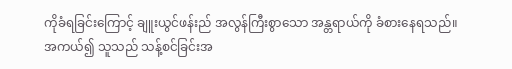ကိုခံရခြင်းကြောင့် ချူးယွင်ဖန်းည် အလွန်ကြီးစွာသော အန္တရာယ်ကို ခံစားနေရသည်။ အကယ်၍ သူသည် သန့်စင်ခြင်းအ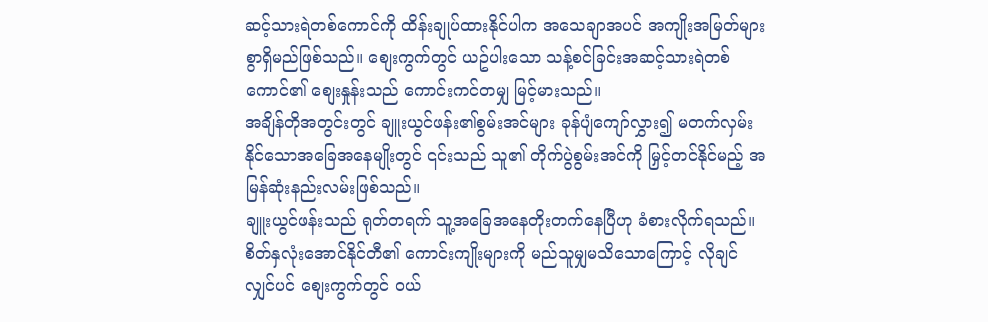ဆင့်သားရဲတစ်ကောင်ကို ထိန်းချုပ်ထားနိုင်ပါက အသေချာအပင် အကျိုးအမြတ်များစွာရှိမည်ဖြစ်သည်။ စျေးကွက်တွင် ယဥ်ပါးသော သန့်စင်ခြင်းအဆင့်သားရဲတစ်ကောင်၏ စျေးနှုန်းသည် ကောင်းကင်တမျှ မြင့်မားသည်။
အချိန်တိုအတွင်းတွင် ချူးယွင်ဖန်း၏စွမ်းအင်များ ခုန်ပျံကျော်လွှား၍ မတက်လှမ်းနိုင်သောအခြေအနေမျိုးတွင် ၎င်းသည် သူ၏ တိုက်ပွဲစွမ်းအင်ကို မြှင့်တင်နိုင်မည့် အမြန်ဆုံးနည်းလမ်းဖြစ်သည်။
ချူးယွင်ဖန်းသည် ရုတ်တရက် သူ့အခြေအနေတိုးတက်နေပြီဟု ခံစားလိုက်ရသည်။ စိတ်နှလုံးအောင်နိုင်တီ၏ ကောင်းကျိုးများကို မည်သူမျှမသိသောကြောင့် လိုချင်လျှင်ပင် စျေးကွက်တွင် ဝယ်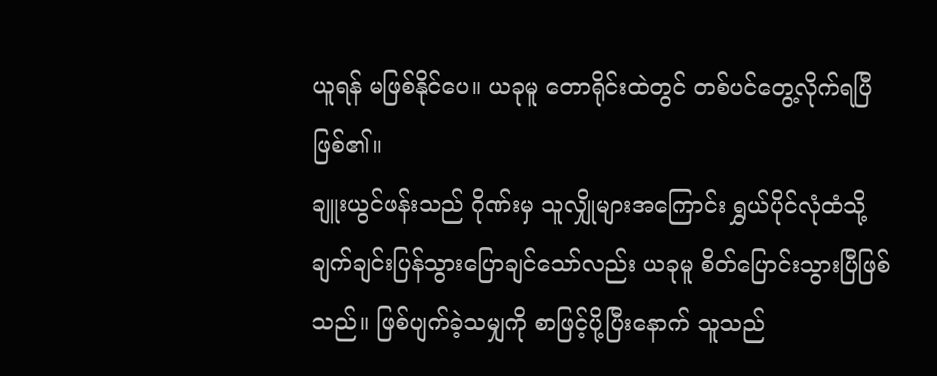ယူရန် မဖြစ်နိုင်ပေ။ ယခုမူ တောရိုင်းထဲတွင် တစ်ပင်တွေ့လိုက်ရပြီဖြစ်၏။
ချူးယွင်ဖန်းသည် ဂိုဏ်းမှ သူလျှိုများအကြောင်း ရွှယ်ပိုင်လုံထံသို့ ချက်ချင်းပြန်သွားပြောချင်သော်လည်း ယခုမူ စိတ်ပြောင်းသွားပြီဖြစ်သည်။ ဖြစ်ပျက်ခဲ့သမျှကို စာဖြင့်ပို့ပြီးနောက် သူသည်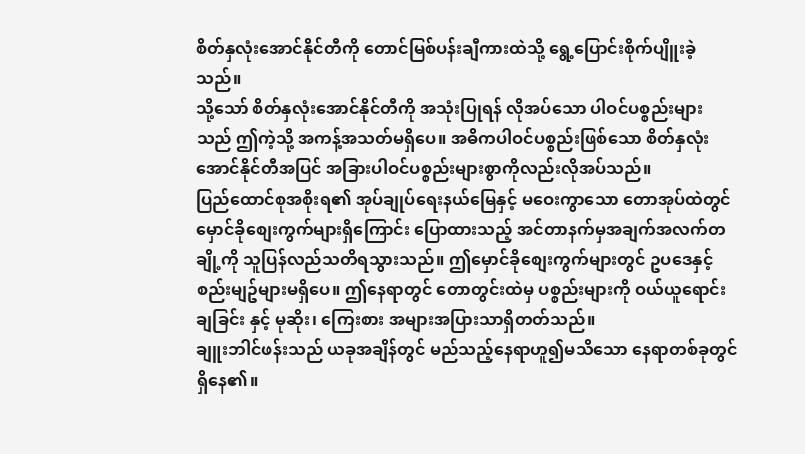စိတ်နှလုံးအောင်နိုင်တီကို တောင်မြစ်ပန်းချီကားထဲသို့ ရွေ့ပြောင်းစိုက်ပျိူးခဲ့သည်။
သို့သော် စိတ်နှလုံးအောင်နိုင်တီကို အသုံးပြုရန် လိုအပ်သော ပါဝင်ပစ္စည်းများသည် ဤကဲ့သို့ အကန့်အသတ်မရှိပေ။ အဓိကပါဝင်ပစ္စည်းဖြစ်သော စိတ်နှလုံးအောင်နိုင်တီအပြင် အခြားပါဝင်ပစ္စည်းများစွာကိုလည်းလိုအပ်သည်။
ပြည်ထောင်စုအစိုးရ၏ အုပ်ချုပ်ရေးနယ်မြေနှင့် မဝေးကွာသော တောအုပ်ထဲတွင် မှောင်ခိုစျေးကွက်များရှိကြောင်း ပြောထားသည့် အင်တာနက်မှအချက်အလက်တချို့ကို သူပြန်လည်သတိရသွားသည်။ ဤမှောင်ခိုစျေးကွက်များတွင် ဥပဒေနှင့် စည်းမျဥ်များမရှိပေ။ ဤနေရာတွင် တောတွင်းထဲမှ ပစ္စည်းများကို ဝယ်ယူရောင်းချခြင်း နှင့် မုဆိုး၊ ကြေးစား အများအပြားသာရှိတတ်သည်။
ချူးဘါင်ဖန်းသည် ယခုအချိန်တွင် မည်သည့်နေရာဟူ၍မသိသော နေရာတစ်ခုတွင်ရှိနေ၏။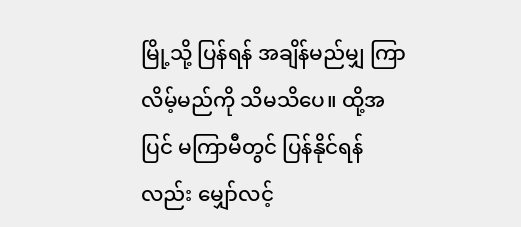မြို့သို့ ပြန်ရန် အချိန်မည်မျှ ကြာလိမ့်မည်ကို သိမသိပေ။ ထို့အပြင် မကြာမီတွင် ပြန်နိုင်ရန်လည်း မျှော်လင့်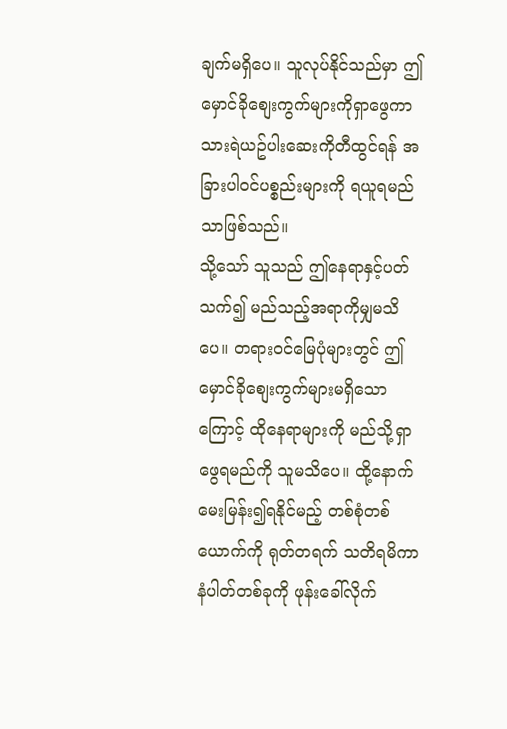ချက်မရှိပေ။ သူလုပ်နိုင်သည်မှာ ဤမှောင်ခိုစျေးကွက်များကိုရှာဖွေကာ သားရဲယဥ်ပါးဆေးကိုတီထွင်ရန် အခြားပါဝင်ပစ္စည်းများကို ရယူရမည်သာဖြစ်သည်။
သို့သော် သူသည် ဤနေရာနှင့်ပတ်သက်၍ မည်သည့်အရာကိုမျှမသိပေ။ တရားဝင်မြေပုံများတွင် ဤမှောင်ခိုစျေးကွက်များမရှိသောကြောင့် ထိုနေရာများကို မည်သို့ရှာဖွေရမည်ကို သူမသိပေ။ ထို့နောက်
မေးမြန်း၍ရနိုင်မည့် တစ်စုံတစ်ယောက်ကို ရုတ်တရက် သတိရမိကာ နံပါတ်တစ်ခုကို ဖုန်းခေါ်လိုက်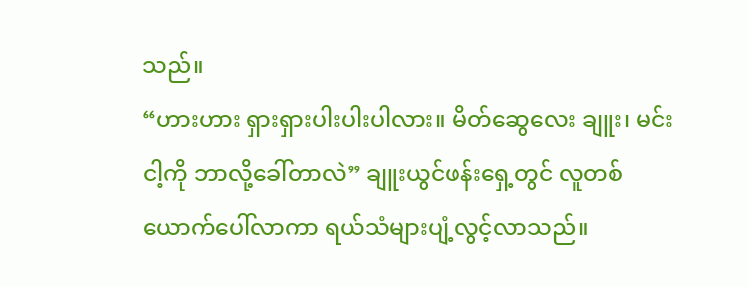သည်။
“ဟားဟား ရှားရှားပါးပါးပါလား။ မိတ်ဆွေလေး ချူး၊ မင်းငါ့ကို ဘာလို့ခေါ်တာလဲ” ချူးယွင်ဖန်းရှေ့တွင် လူတစ်ယောက်ပေါ်လာကာ ရယ်သံများပျံ့လွင့်လာသည်။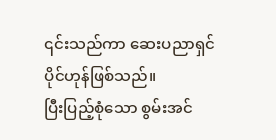၎င်းသည်ကာ ဆေးပညာရှင် ပိုင်ဟုန်ဖြစ်သည်။
ပြီးပြည့်စုံသော စွမ်းအင်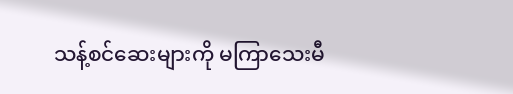သန့်စင်ဆေးများကို မကြာသေးမီ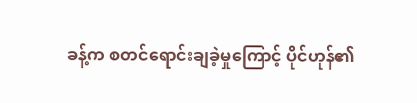ခန့်က စတင်ရောင်းချခဲ့မှုကြောင့် ပိုင်ဟုန်၏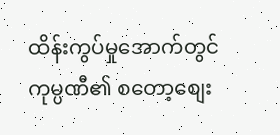ထိန်းကွပ်မှုအောက်တွင် ကုမ္ပဏီ၏ စတော့စျေး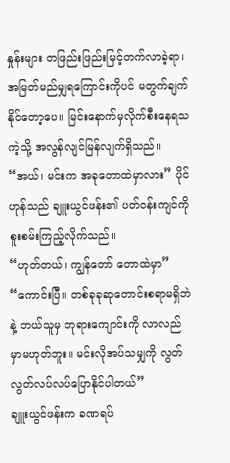နှုန်းများ တဖြည်းဖြည်းမြင့်တက်လာခဲ့ရာ၊ အမြတ်မည်မျှရကြောင်းကိုပင် မတွက်ချက်နိုင်တော့ပေ။ မြင်းနောက်မှလိုက်စီးနေရသကဲ့သို့ အလွန်လျင်မြန်လျက်ရှိသည်။
“အယ်၊ မင်းက အခုတောထဲမှာလား” ပိုင်ဟုန်သည် ချူးယွင်ဖန်း၏ ပတ်ဝန်းကျင်ကို စူးစမ်းကြည့်လိုက်သည်။
“ဟုတ်တယ်၊ ကျွန်တော် တောထဲမှာ”
“ကောင်းပြီ။ တစ်ခုခုဆုတောင်းစရာမရှိဘဲနဲ့ ဘယ်သူမှ ဘုရားကျောင်းကို လာလည်မှာမဟုတ်ဘူး။ မင်းလိုအပ်သမျှကို လွတ်လွတ်လပ်လပ်ပြောနိုင်ပါတယ်”
ချူးယွင်ဖန်းက ခဏရပ်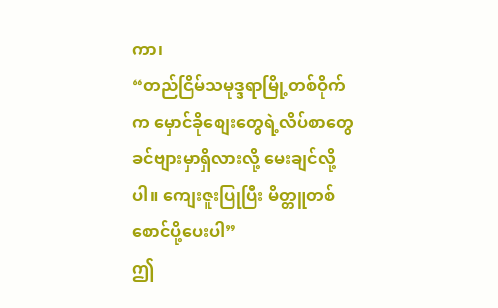ကာ၊
“တည်ငြိမ်သမုဒ္ဒရာမြို့တစ်ဝိုက်က မှောင်ခိုစျေးတွေရဲ့လိပ်စာတွေ ခင်ဗျားမှာရှိလားလို့ မေးချင်လို့ပါ။ ကျေးဇူးပြုပြီး မိတ္တူတစ်စောင်ပို့ပေးပါ”
ဤ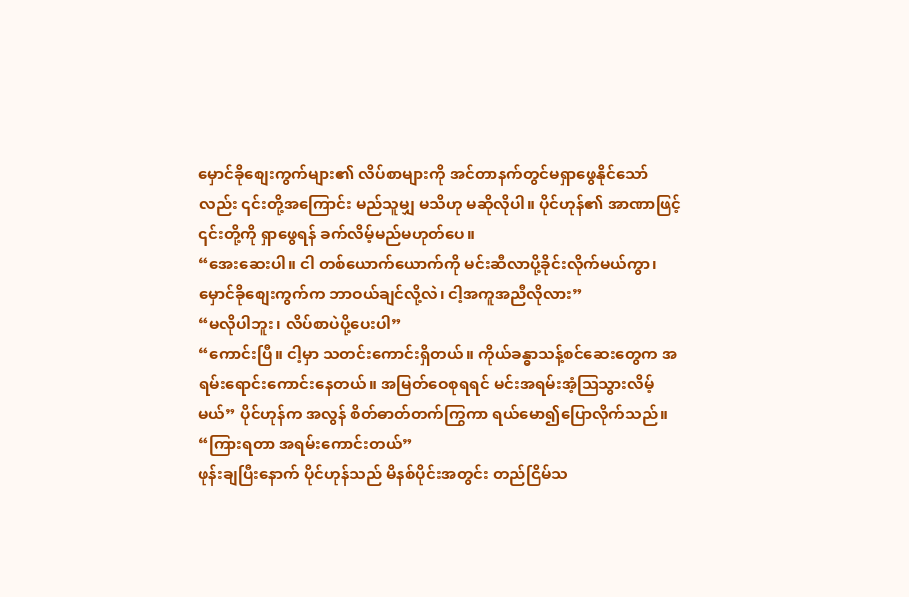မှောင်ခိုစျေးကွက်များ၏ လိပ်စာများကို အင်တာနက်တွင်မရှာဖွေနိုင်သော်လည်း ၎င်းတို့အကြောင်း မည်သူမျှ မသိဟု မဆိုလိုပါ။ ပိုင်ဟုန်၏ အာဏာဖြင့် ၎င်းတို့ကို ရှာဖွေရန် ခက်လိမ့်မည်မဟုတ်ပေ။
“အေးဆေးပါ။ ငါ တစ်ယောက်ယောက်ကို မင်းဆီလာပို့ခိုင်းလိုက်မယ်ကွာ၊ မှောင်ခိုစျေးကွက်က ဘာဝယ်ချင်လို့လဲ၊ ငါ့အကူအညီလိုလား”
“မလိုပါဘူး၊ လိပ်စာပဲပို့ပေးပါ”
“ကောင်းပြီ။ ငါ့မှာ သတင်းကောင်းရှိတယ်။ ကိုယ်ခန္ဓာသန့်စင်ဆေးတွေက အရမ်းရောင်းကောင်းနေတယ်။ အမြတ်ဝေစုရရင် မင်းအရမ်းအံ့သြသွားလိမ့်မယ်” ပိုင်ဟုန်က အလွန် စိတ်ဓာတ်တက်ကြွကာ ရယ်မော၍ပြောလိုက်သည်။
“ကြားရတာ အရမ်းကောင်းတယ်”
ဖုန်းချပြီးနောက် ပိုင်ဟုန်သည် မိနစ်ပိုင်းအတွင်း တည်ငြိမ်သ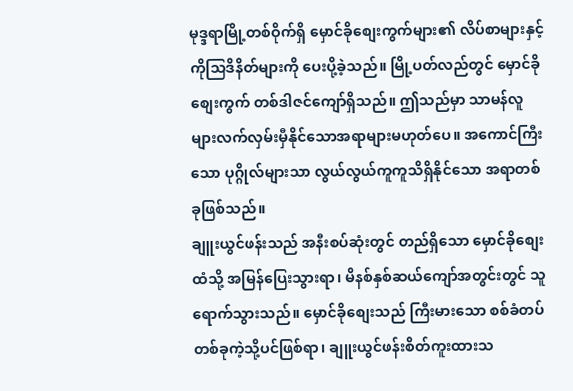မုဒ္ဒရာမြို့တစ်ဝိုက်ရှိ မှောင်ခိုစျေးကွက်များ၏ လိပ်စာများနှင့် ကိုသြဒိနိတ်များကို ပေးပို့ခဲ့သည်။ မြို့ပတ်လည်တွင် မှောင်ခိုစျေးကွက် တစ်ဒါဇင်ကျော်ရှိသည်။ ဤသည်မှာ သာမန်လူများလက်လှမ်းမှီနိုင်သောအရာများမဟုတ်ပေ။ အကောင်ကြီးသော ပုဂ္ဂိုလ်များသာ လွယ်လွယ်ကူကူသိရှိနိုင်သော အရာတစ်ခုဖြစ်သည်။
ချူးယွင်ဖန်းသည် အနီးစပ်ဆုံးတွင် တည်ရှိသော မှောင်ခိုစျေးထံသို့ အမြန်ပြေးသွားရာ၊ မိနစ်နှစ်ဆယ်ကျော်အတွင်းတွင် သူရောက်သွားသည်။ မှောင်ခိုစျေးသည် ကြီးမားသော စစ်ခံတပ်တစ်ခုကဲ့သို့ပင်ဖြစ်ရာ၊ ချူးယွင်ဖန်းစိတ်ကူးထားသ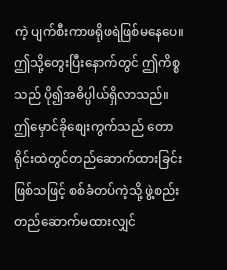ကဲ့ ပျက်စီးကာဖရိုဖရဲဖြစ်မနေပေ။
ဤသို့တွေးပြီးနောက်တွင် ဤကိစ္စသည် ပို၍အဓိပ္ပါယ်ရှိလာသည်။ ဤမှောင်ခိုစျေးကွက်သည် တောရိုင်းထဲတွင်တည်ဆောက်ထားခြင်းဖြစ်သဖြင့် စစ်ခံတပ်ကဲ့သို့ ဖွဲ့စည်းတည်ဆောက်မထားလျှင်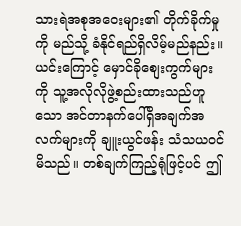သားရဲအစုအဝေးများ၏ တိုက်ခိုက်မှုကို မည်သို့ ခံနိုင်ရည်ရှိလိမ့်မည်နည်း။
ယင်းကြောင့် မှောင်ခိုစျေးကွက်များကို သူ့အလိုလိုဖွဲ့စည်းထားသည်ဟူသော အင်တာနက်ပေါ်ရှိအချက်အလက်များကို ချူးယွင်ဖန်း သံသယဝင်မိသည်။ တစ်ချက်ကြည့်ရုံဖြင့်ပင် ဤ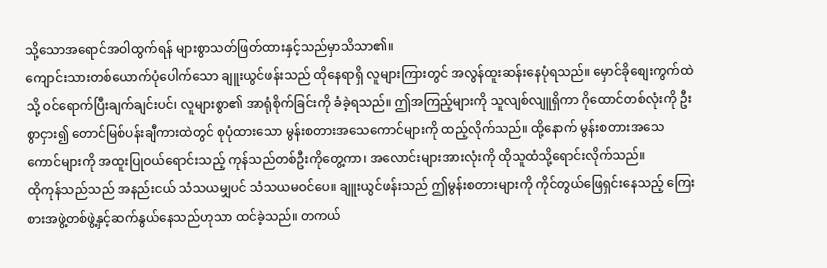သို့သောအရောင်အဝါထွက်ရန် များစွာသတ်ဖြတ်ထားနှင့်သည်မှာသိသာ၏။
ကျောင်းသားတစ်ယောက်ပုံပေါက်သော ချူးယွင်ဖန်းသည် ထိုနေရာရှိ လူများကြားတွင် အလွန်ထူးဆန်းနေပုံရသည်။ မှောင်ခိုစျေးကွက်ထဲသို့ ဝင်ရောက်ပြီးချက်ချင်းပင်၊ လူများစွာ၏ အာရုံစိုက်ခြင်းကို ခံခဲ့ရသည်။ ဤအကြည့်များကို သူလျစ်လျူရှိကာ ဂိုထောင်တစ်လုံးကို ဦးစွာငှား၍ တောင်မြစ်ပန်းချီကားထဲတွင် စုပုံထားသော မွန်းစတားအသေကောင်များကို ထည့်လိုက်သည်။ ထို့နောက် မွန်းစတားအသေကောင်များကို အထူးပြုဝယ်ရောင်းသည့် ကုန်သည်တစ်ဦးကိုတွေ့ကာ၊ အလောင်းများအားလုံးကို ထိုသူထံသို့ရောင်းလိုက်သည်။
ထိုကုန်သည်သည် အနည်းငယ် သံသယမျှပင် သံသယမဝင်ပေ။ ချူးယွင်ဖန်းသည် ဤမွန်းစတားများကို ကိုင်တွယ်ဖြေရှင်းနေသည့် ကြေးစားအဖွဲ့တစ်ဖွဲ့နှင့်ဆက်နွယ်နေသည်ဟုသာ ထင်ခဲ့သည်။ တကယ်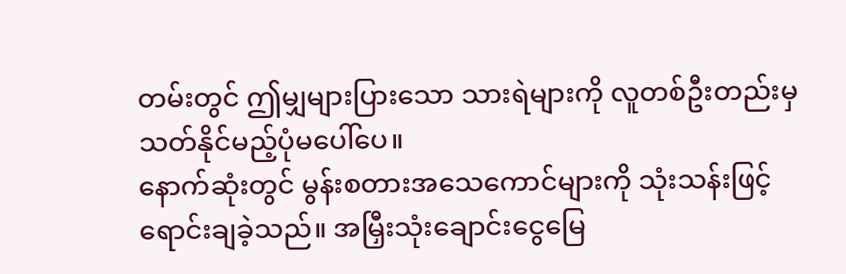တမ်းတွင် ဤမျှများပြားသော သားရဲများကို လူတစ်ဦးတည်းမှ သတ်နိုင်မည့်ပုံမပေါ်ပေ။
နောက်ဆုံးတွင် မွန်းစတားအသေကောင်များကို သုံးသန်းဖြင့်ရောင်းချခဲ့သည်။ အမြှီးသုံးချောင်းငွေမြေ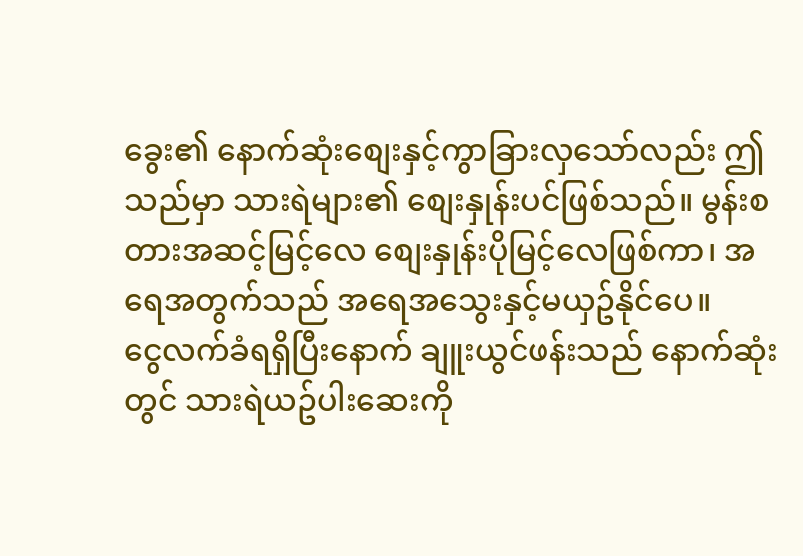ခွေး၏ နောက်ဆုံးစျေးနှင့်ကွာခြားလှသော်လည်း ဤသည်မှာ သားရဲများ၏ စျေးနှုန်းပင်ဖြစ်သည်။ မွန်းစတားအဆင့်မြင့်လေ စျေးနှုန်းပိုမြင့်လေဖြစ်ကာ၊ အရေအတွက်သည် အရေအသွေးနှင့်မယှဥ်နိုင်ပေ။
ငွေလက်ခံရရှိပြီးနောက် ချူးယွင်ဖန်းသည် နောက်ဆုံးတွင် သားရဲယဥ်ပါးဆေးကို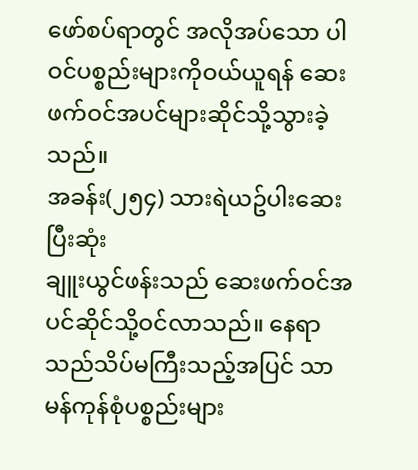ဖော်စပ်ရာတွင် အလိုအပ်သော ပါဝင်ပစ္စည်းများကိုဝယ်ယူရန် ဆေးဖက်ဝင်အပင်များဆိုင်သို့သွားခဲ့သည်။
အခန်း(၂၅၄) သားရဲယဥ်ပါးဆေး ပြီးဆုံး
ချူးယွင်ဖန်းသည် ဆေးဖက်ဝင်အပင်ဆိုင်သို့ဝင်လာသည်။ နေရာသည်သိပ်မကြီးသည့်အပြင် သာမန်ကုန်စုံပစ္စည်းများ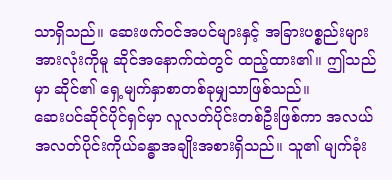သာရှိသည်။ ဆေးဖက်ဝင်အပင်များနှင့် အခြားပစ္စည်းများအားလုံးကိုမူ ဆိုင်အနောက်ထဲတွင် ထည့်ထား၏။ ဤသည်မှာ ဆိုင်၏ ရှေ့မျက်နှာစာတစ်ခုမျှသာဖြစ်သည်။
ဆေးပင်ဆိုင်ပိုင်ရှင်မှာ လူလတ်ပိုင်းတစ်ဦးဖြစ်ကာ အလယ်အလတ်ပိုင်းကိုယ်ခန္ဓာအချိုးအစားရှိသည်။ သူ၏ မျက်ခုံး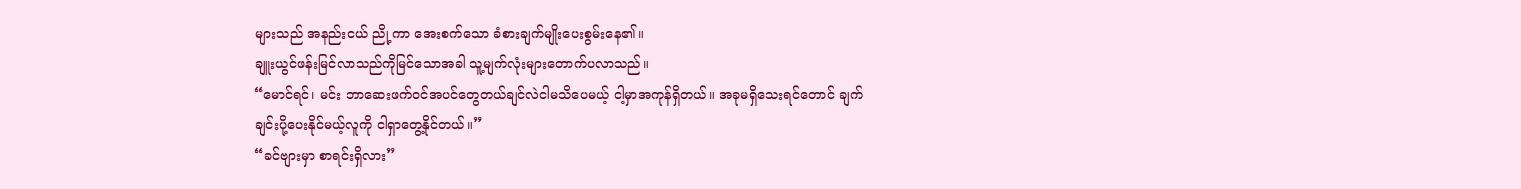များသည် အနည်းငယ် ညို့ကာ အေးစက်သော ခံစားချက်မျိုးပေးစွမ်းနေ၏။
ချူးယွင်ဖန်းမြင်လာသည်ကိုမြင်သောအခါ သူ့မျက်လုံးများတောက်ပလာသည်။
“မောင်ရင်၊ မင်း ဘာဆေးဖက်ဝင်အပင်တွေတယ်ချင်လဲငါမသိပေမယ့် ငါ့မှာအကုန်ရှိတယ်။ အခုမရှိသေးရင်တောင် ချက်ချင်းပို့ပေးနိုင်မယ့်လူကို ငါရှာတွေ့နိုင်တယ်။”
“ခင်ဗျားမှာ စာရင်းရှိလား”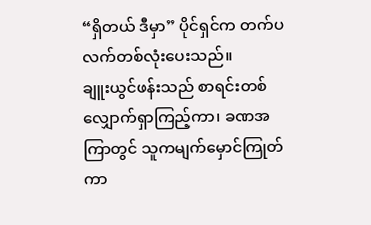“ရှိတယ် ဒီမှာ” ပိုင်ရှင်က တက်ပလက်တစ်လုံးပေးသည်။
ချူးယွင်ဖန်းသည် စာရင်းတစ်လျှောက်ရှာကြည့်ကာ၊ ခဏအကြာတွင် သူကမျက်မှောင်ကြုတ်ကာ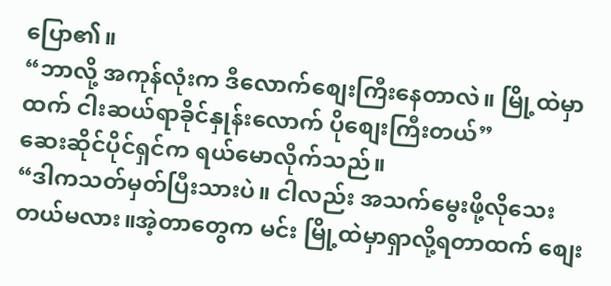ပြော၏။
“ဘာလို့ အကုန်လုံးက ဒီလောက်စျေးကြီးနေတာလဲ။ မြို့ထဲမှာထက် ငါးဆယ်ရာခိုင်နှုန်းလောက် ပိုစျေးကြီးတယ်”
ဆေးဆိုင်ပိုင်ရှင်က ရယ်မောလိုက်သည်။
“ဒါကသတ်မှတ်ပြီးသားပဲ။ ငါလည်း အသက်မွေးဖို့လိုသေးတယ်မလား။အဲ့တာတွေက မင်း မြို့ထဲမှာရှာလို့ရတာထက် စျေး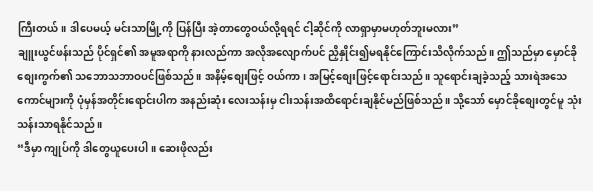ကြီးတယ်။ ဒါပေမယ့် မင်းသာမြို့ကို ပြန်ပြီး အဲ့တာတွေဝယ်လို့ရရင် ငါ့ဆိုင်ကို လာရှာမှာမဟုတ်ဘူးမလား”
ချူးယွင်ဖန်းသည် ပိုင်ရှင်၏ အမူအရာကို နားလည်ကာ အလိုအလျောက်ပင် ညှိနှိုင်း၍မရနိုင်ကြောင်းသိလိုက်သည်။ ဤသည်မှာ မှောင်ခိုစျေးကွက်၏ သဘောသဘာဝပင်ဖြစ်သည်။ အနိမ့်စျေးဖြင့် ဝယ်ကာ၊ အမြင့်စျေးဖြင့်ရောင်းသည်။ သူရောင်းချခဲ့သည့် သားရဲအသေကောင်များကို ပုံမှန်အတိုင်းရောင်းပါက အနည်းဆုံး လေးသန်းမှ ငါးသန်းအထိရောင်းချနိုင်မည်ဖြစ်သည်။ သို့သော် မှောင်ခိုစျေးတွင်မူ သုံးသန်းသာရနိုင်သည်။
“ဒီမှာ ကျုပ်ကို ဒါတွေယူပေးပါ။ ဆေးဖိုလည်း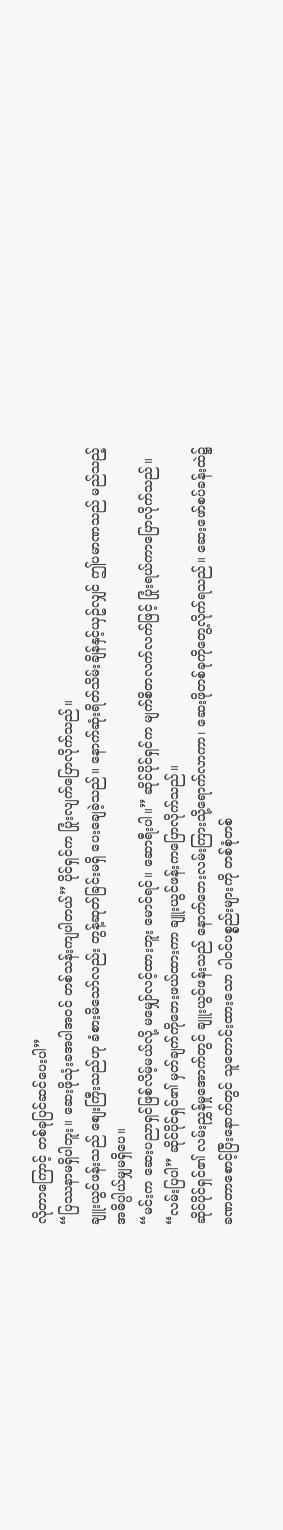လိုတာကြောင့် တစ်ခုပြင်ဆင်ပေးပါ”
“ပြဿနာမရှိပါဘူး။ ဆေးဖိုသုံးခအပါအဝင် တစ်သန်းကျပါတယ်” ပိုင်ရှင်က ပြုံးလျက်ပြောလိုက်သည်။
ချူးယွင်ဖန်းသည် စျေးကြီးသည်ဟု ခံစားမိသော်လည်း တွန့်ဆုတ်ခြင်းမရှိ ပေးချေခဲ့သည်။ နောက်ဆုံးရိတ်သိမ်းချိန်နှင့်ယှဥ်လျှင် ဤပမာဏသည် မည်သည့်အဓိပ္ပါယ်မျှမရှိပေ။
“မင်းက ဆေးပညာရှင်ဖြစ်လိမ့်မယ်လို့ မမျှော်လင့်ထားဘူး မောင်ရင်။ ဆောရီးပါ။” ဆိုင်ပိုင်ရှင်က မျက်စိတလက်လက်ဖြင့် ပြုံးရယ်ကာပြောလိုက်သည်။
“လမ်းပြပါ” ဆိုင်ပိုင်ရှင်၏ မှတ်ချက်ကိုဘေးဖယ်ထားကာ ချူးယွင်ဖန်းကပြောလိုက်သည်။
ဆိုင်ပိုင်ရှင်၏ လမ်းညွှန်မှုအောက်တွင် ချူးယွင်ဖန်းသည် နောက်ဘေးလမ်းကြားသို့ရောက်လာကာ၊ ဆေးဖိုတစ်ခုကိုတွေ့လိုက်ရသည်။ ဆေးဖော်စပ်ခန်းထဲ၌ ခဏတာစောင့်ပြီးနောက်တွင် သူတောင်းထားသော ပါဝင်ပစ္စည်းများကို တစ်စုံတစ်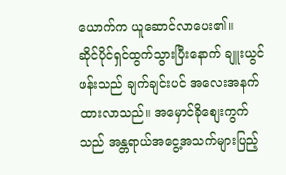ယောက်က ယူဆောင်လာပေး၏။
ဆိုင်ပိုင်ရှင်ထွက်သွားပြီးနောက် ချူးယွင်ဖန်းသည် ချက်ချင်းပင် အလေးအနက်ထားလာသည်။ အမှောင်ခိုစျေးကွက်သည် အန္တရာယ်အငွေ့အသက်များပြည့်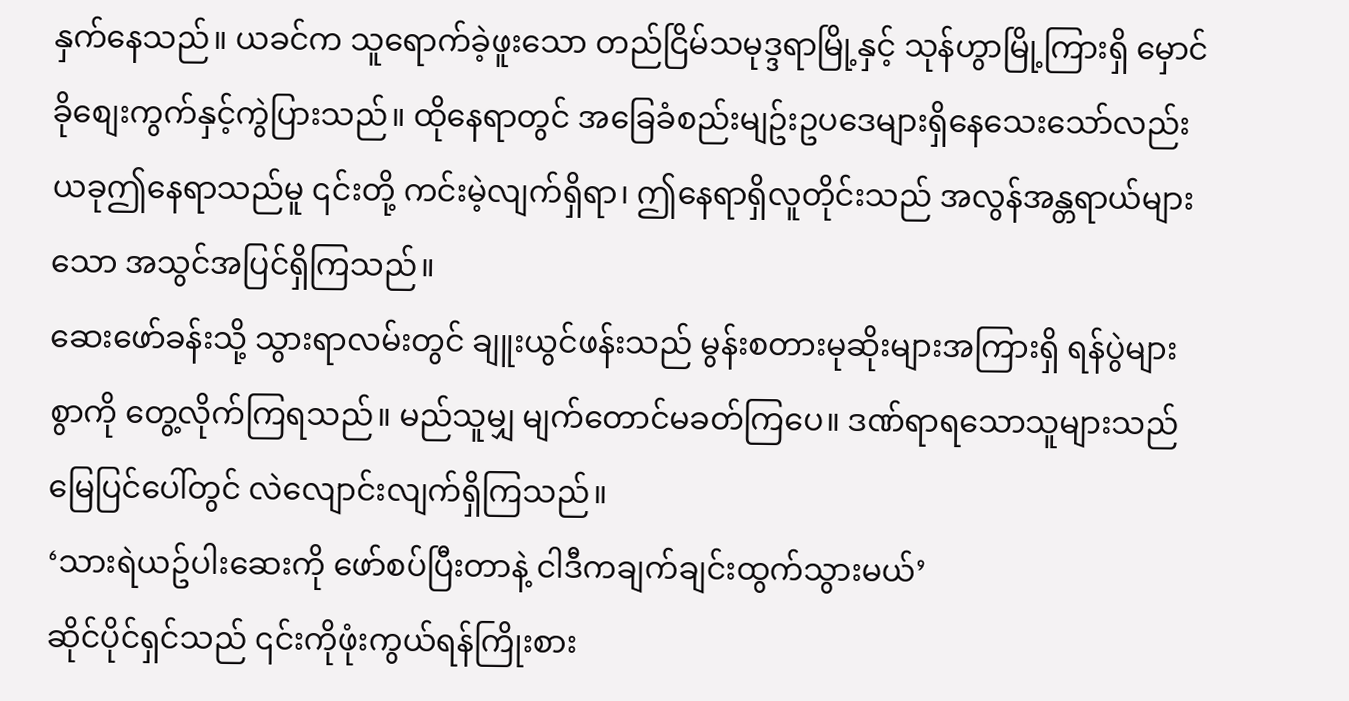နှက်နေသည်။ ယခင်က သူရောက်ခဲ့ဖူးသော တည်ငြိမ်သမုဒ္ဒရာမြို့နှင့် သုန်ဟွာမြို့ကြားရှိ မှောင်ခိုစျေးကွက်နှင့်ကွဲပြားသည်။ ထိုနေရာတွင် အခြေခံစည်းမျဥ်းဥပဒေများရှိနေသေးသော်လည်း ယခုဤနေရာသည်မူ ၎င်းတို့ ကင်းမဲ့လျက်ရှိရာ၊ ဤနေရာရှိလူတိုင်းသည် အလွန်အန္တရာယ်များသော အသွင်အပြင်ရှိကြသည်။
ဆေးဖော်ခန်းသို့ သွားရာလမ်းတွင် ချူးယွင်ဖန်းသည် မွန်းစတားမုဆိုးများအကြားရှိ ရန်ပွဲများစွာကို တွေ့လိုက်ကြရသည်။ မည်သူမျှ မျက်တောင်မခတ်ကြပေ။ ဒဏ်ရာရသောသူများသည် မြေပြင်ပေါ်တွင် လဲလျောင်းလျက်ရှိကြသည်။
‘သားရဲယဥ်ပါးဆေးကို ဖော်စပ်ပြီးတာနဲ့ ငါဒီကချက်ချင်းထွက်သွားမယ်’
ဆိုင်ပိုင်ရှင်သည် ၎င်းကိုဖုံးကွယ်ရန်ကြိုးစား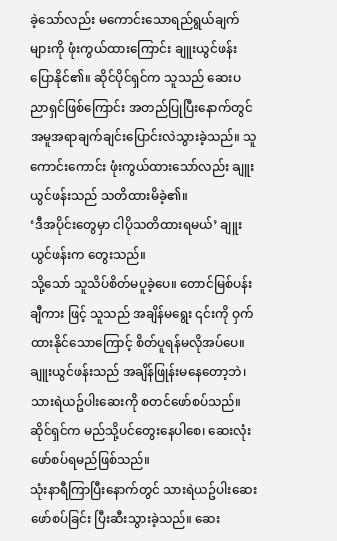ခဲ့သော်လည်း မကောင်းသောရည်ရွယ်ချက်များကို ဖုံးကွယ်ထားကြောင်း ချူးယွင်ဖန်း ပြောနိုင်၏။ ဆိုင်ပိုင်ရှင်က သူသည် ဆေးပညာရှင်ဖြစ်ကြောင်း အတည်ပြုပြီးနောက်တွင် အမူအရာချက်ချင်းပြောင်းလဲသွားခဲ့သည်။ သူကောင်းကောင်း ဖုံးကွယ်ထားသော်လည်း ချူးယွင်ဖန်းသည် သတိထားမိခဲ့၏။
‘ဒီအပိုင်းတွေမှာ ငါပိုသတိထားရမယ်’ ချူးယွင်ဖန်းက တွေးသည်။
သို့သော် သူသိပ်စိတ်မပူခဲ့ပေ။ တောင်မြစ်ပန်းချီကား ဖြင့် သူသည် အချိန်မရွေး ၎င်းကို ဝှက်ထားနိုင်သောကြောင့် စိတ်ပူရန်မလိုအပ်ပေ။ ချူးယွင်ဖန်းသည် အချိန်ဖြုန်းမနေတော့ဘဲ၊ သားရဲယဥ်ပါးဆေးကို စတင်ဖော်စပ်သည်။ ဆိုင်ရှင်က မည်သို့ပင်တွေးနေပါစေ၊ ဆေးလုံးဖော်စပ်ရမည်ဖြစ်သည်။
သုံးနာရီကြာပြီးနောက်တွင် သားရဲယဥ်ပါးဆေးဖော်စပ်ခြင်း ပြီးဆီးသွားခဲ့သည်။ ဆေး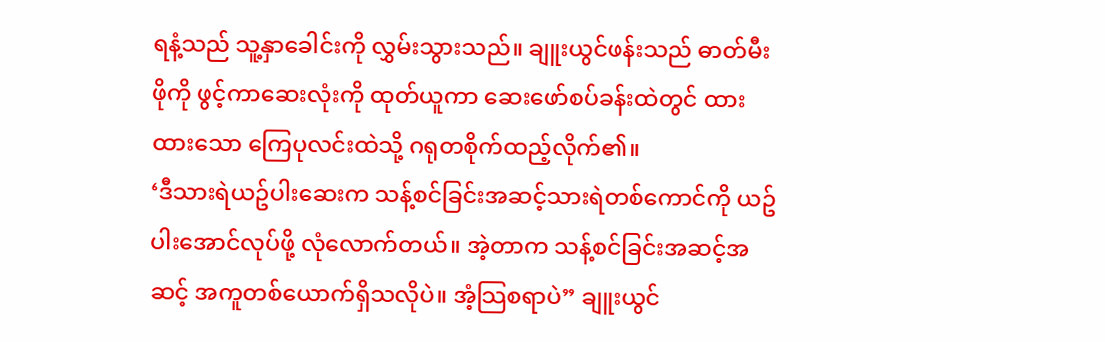ရနံ့သည် သူ့နှာခေါင်းကို လွှမ်းသွားသည်။ ချူးယွင်ဖန်းသည် ဓာတ်မီးဖိုကို ဖွင့်ကာဆေးလုံးကို ထုတ်ယူကာ ဆေးဖော်စပ်ခန်းထဲတွင် ထားထားသော ကြေပုလင်းထဲသို့ ဂရုတစိုက်ထည့်လိုက်၏။
‘ဒီသားရဲယဥ်ပါးဆေးက သန့်စင်ခြင်းအဆင့်သားရဲတစ်ကောင်ကို ယဥ်ပါးအောင်လုပ်ဖို့ လုံလောက်တယ်။ အဲ့တာက သန့်စင်ခြင်းအဆင့်အဆင့် အကူတစ်ယောက်ရှိသလိုပဲ။ အံ့သြစရာပဲ” ချူးယွင်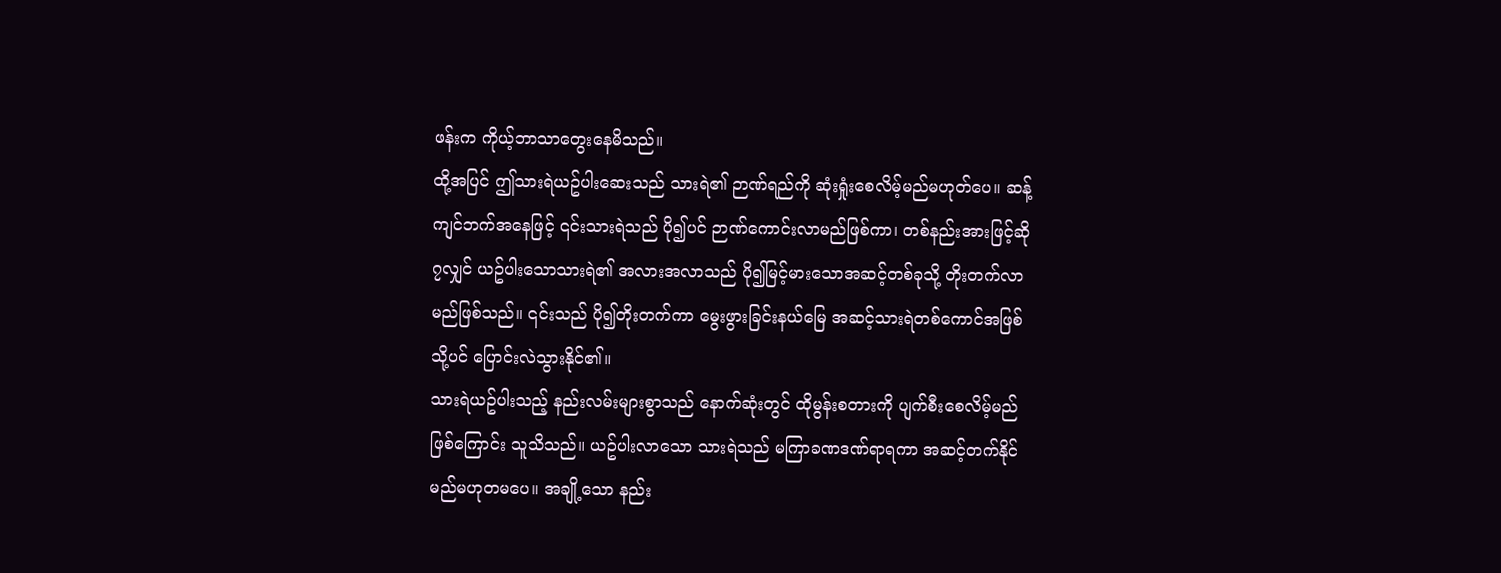ဖန်းက ကိုယ့်ဘာသာတွေးနေမိသည်။
ထို့အပြင် ဤသားရဲယဥ်ပါးဆေးသည် သားရဲ၏ ဉာဏ်ရည်ကို ဆုံးရှုံးစေလိမ့်မည်မဟုတ်ပေ။ ဆန့်ကျင်ဘက်အနေဖြင့် ၎င်းသားရဲသည် ပို၍ပင် ဉာဏ်ကောင်းလာမည်ဖြစ်ကာ၊ တစ်နည်းအားဖြင့်ဆို၇လျှင် ယဥ်ပါးသောသားရဲ၏ အလားအလာသည် ပို၍မြင့်မားသောအဆင့်တစ်ခုသို့ တိုးတက်လာမည်ဖြစ်သည်။ ၎င်းသည် ပို၍တိုးတက်ကာ မွေးဖွားခြင်းနယ်မြေ အဆင့်သားရဲတစ်ကောင်အဖြစ်သို့ပင် ပြောင်းလဲသွားနိုင်၏။
သားရဲယဥ်ပါးသည့် နည်းလမ်းများစွာသည် နောက်ဆုံးတွင် ထိုမွန်းစတားကို ပျက်စီးစေလိမ့်မည်ဖြစ်ကြောင်း သူသိသည်။ ယဥ်ပါးလာသော သားရဲသည် မကြာခဏဒဏ်ရာရကာ အဆင့်တက်နိုင်မည်မဟုတမပေ။ အချို့သော နည်း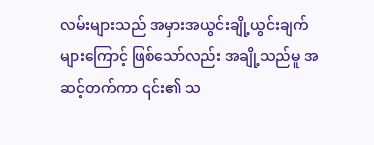လမ်းများသည် အမှားအယွင်းချို့ယွင်းချက်များကြောင့် ဖြစ်သော်လည်း အချို့သည်မူ အဆင့်တက်ကာ ၎င်း၏ သ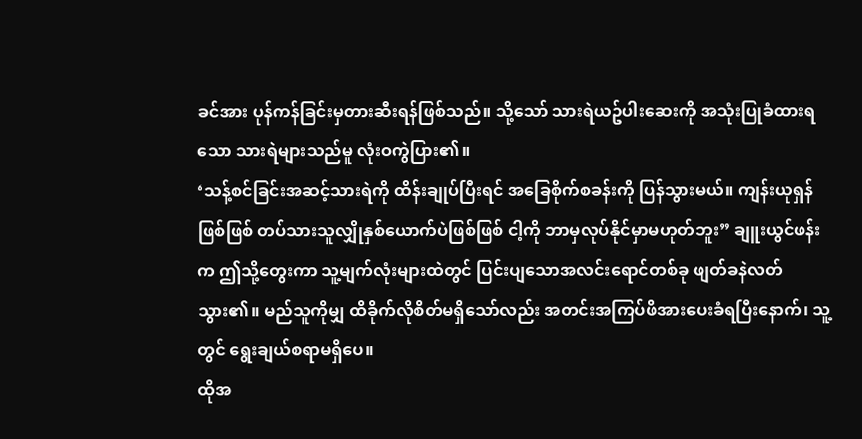ခင်အား ပုန်ကန်ခြင်းမှတားဆီးရန်ဖြစ်သည်။ သို့သော် သားရဲယဥ်ပါးဆေးကို အသုံးပြုခံထားရသော သားရဲများသည်မူ လုံးဝကွဲပြား၏။
‘သန့်စင်ခြင်းအဆင့်သားရဲကို ထိန်းချုပ်ပြီးရင် အခြေစိုက်စခန်းကို ပြန်သွားမယ်။ ကျန်းယုရှန်ဖြစ်ဖြစ် တပ်သားသူလျှိုနှစ်ယောက်ပဲဖြစ်ဖြစ် ငါ့ကို ဘာမှလုပ်နိုင်မှာမဟုတ်ဘူး” ချူးယွင်ဖန်းက ဤသို့တွေးကာ သူ့မျက်လုံးများထဲတွင် ပြင်းပျသောအလင်းရောင်တစ်ခု ဖျတ်ခနဲလတ်သွား၏။ မည်သူကိုမျှ ထိခိုက်လိုစိတ်မရှိသော်လည်း အတင်းအကြပ်ဖိအားပေးခံရပြီးနောက်၊ သူ့တွင် ရွေးချယ်စရာမရှိပေ။
ထိုအ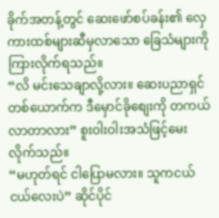ခိုက်အတန့်တွင် ဆေးဖော်စပ်ခန်း၏ လှေကားထစ်များဆီမှလာသော ခြေသံများကိုကြားလိုက်ရသည်။
“လိ မင်းသေချာလို့လား။ ဆေးပညာရှင်တစ်ယောက်က ဒီမှောင်ခိုစျေးကို တကယ်လာတာလား” စူးဝါးဝါးအသံဖြင့်မေးလိုက်သည်။
“မဟုတ်ရင် ငါပြောမလား။ သူကငယ်ငယ်လေးပဲ” ဆိုင်ပိုင်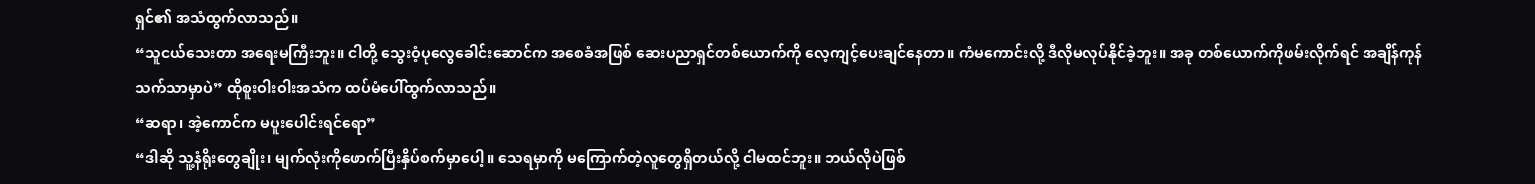ရှင်၏ အသံထွက်လာသည်။
“သူငယ်သေးတာ အရေးမကြီးဘူး။ ငါတို့ သွေးဝံ့ပုလွေခေါင်းဆောင်က အစေခံအဖြစ် ဆေးပညာရှင်တစ်ယောက်ကို လေ့ကျင့်ပေးချင်နေတာ။ ကံမကောင်းလို့ ဒီလိုမလုပ်နိုင်ခဲ့ဘူး။ အခု တစ်ယောက်ကိုဖမ်းလိုက်ရင် အချိန်ကုန်သက်သာမှာပဲ” ထိုစူးဝါးဝါးအသံက ထပ်မံပေါ်ထွက်လာသည်။
“ဆရာ၊ အဲ့ကောင်က မပူးပေါင်းရင်ရော”
“ဒါဆို သူ့နံရိုးတွေချိုး၊ မျက်လုံးကိုဖောက်ပြီးနှိပ်စက်မှာပေါ့။ သေရမှာကို မကြောက်တဲ့လူတွေရှိတယ်လို့ ငါမထင်ဘူး။ ဘယ်လိုပဲဖြစ်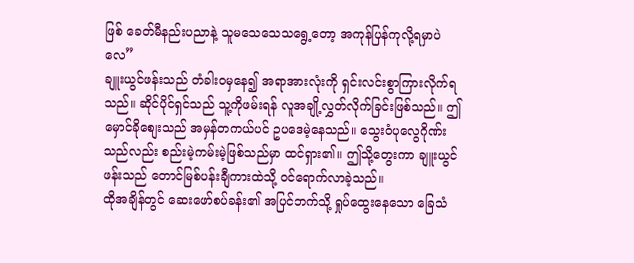ဖြစ် ခေတ်မီနည်းပညာနဲ့ သူမသေသေသရွေ့တော့ အကုန်ပြန်ကုလို့ရမှာပဲလေ”
ချူးယွင်ဖန်းသည် တံခါးဝမှနေ၍ အရာအားလုံးကို ရှင်းလင်းစွာကြားလိုက်ရသည်။ ဆိုင်ပိုင်ရှင်သည် သူ့ကိုဖမ်းရန် လူအချို့လွှတ်လိုက်ခြင်းဖြစ်သည်။ ဤမှောင်ခိုစျေးသည် အမှန်တကယ်ပင် ဥပဒေမဲ့နေသည်။ သွေးဝံပုလွေဂိုဏ်းသည်လည်း စည်းမဲ့ကမ်းမဲ့ဖြစ်သည်မှာ ထင်ရှား၏။ ဤသို့တွေးကာ ချူးယွင်ဖန်းသည် တောင်မြစ်ပန်းချီကားထဲသို့ ဝင်ရောက်လာခဲ့သည်။
ထိုအချိန်တွင် ဆေးဖော်စပ်ခန်း၏ အပြင်ဘက်သို့ ရှုပ်ထွေးနေသော ခြေသံ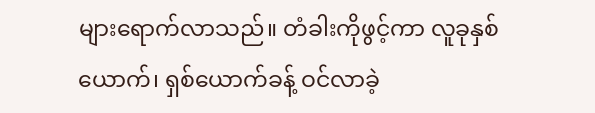များရောက်လာသည်။ တံခါးကိုဖွင့်ကာ လူခုနှစ်ယောက်၊ ရှစ်ယောက်ခန့် ဝင်လာခဲ့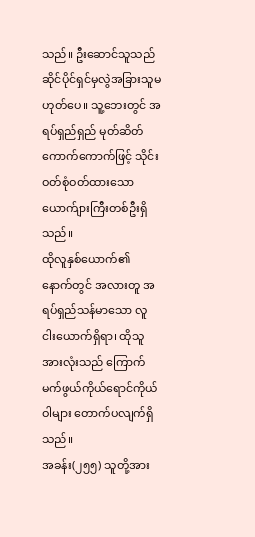သည်။ ဦးဆောင်သူသည် ဆိုင်ပိုင်ရှင်မှလွဲအခြားသူမဟုတ်ပေ။ သူ့ဘေးတွင် အရပ်ရှည်ရှည် မုတ်ဆိတ်ကောက်ကောက်ဖြင့် သိုင်းဝတ်စုံဝတ်ထားသော ယောက်ျားကြီးတစ်ဦးရှိသည်။
ထိုလူနှစ်ယောက်၏ နောက်တွင် အလားတူ အရပ်ရှည်သန်မာသော လူငါးယောက်ရှိရာ၊ ထိုသူအားလုံးသည် ကြောက်မက်ဖွယ်ကိုယ်ရောင်ကိုယ်ဝါများ တောက်ပလျက်ရှိသည်။
အခန်း(၂၅၅) သူတို့အား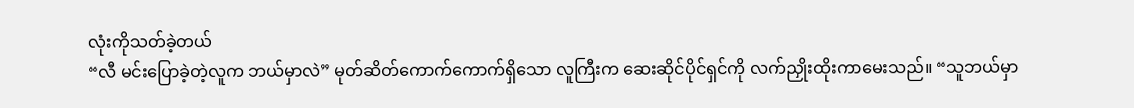လုံးကိုသတ်ခဲ့တယ်
“လီ မင်းပြောခဲ့တဲ့လူက ဘယ်မှာလဲ” မုတ်ဆိတ်ကောက်ကောက်ရှိသော လူကြီးက ဆေးဆိုင်ပိုင်ရှင်ကို လက်ညှိုးထိုးကာမေးသည်။ “သူဘယ်မှာ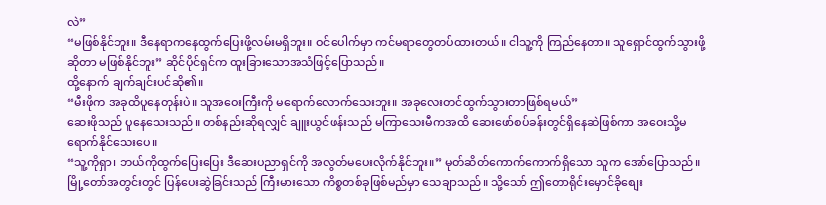လဲ”
“မဖြစ်နိုင်ဘူး။ ဒီနေရာကနေထွက်ပြေးဖို့လမ်းမရှိဘူး။ ဝင်ပေါက်မှာ ကင်မရာတွေတပ်ထားတယ်။ ငါသူ့ကို ကြည်နေတာ။ သူရှောင်ထွက်သွားဖို့ဆိုတာ မဖြစ်နိုင်ဘူး” ဆိုင်ပိုင်ရှင်က ထူးခြားသောအသံဖြင့်ပြောသည်။
ထို့နောက် ချက်ချင်းပင်ဆို၏။
“မီးဖိုက အခုထိပူနေတုန်းပဲ။ သူအဝေးကြီးကို မရောက်လောက်သေးဘူး။ အခုလေးတင်ထွက်သွားတာဖြစ်ရမယ်”
ဆေးဖိုသည် ပူနေသေးသည်။ တစ်နည်းဆိုရလျှင် ချူးယွင်ဖန်းသည် မကြာသေးမီကအထိ ဆေးဖော်စပ်ခန်းတွင်ရှိနေဆဲဖြစ်ကာ အဝေးသို့မရောက်နိုင်သေးပေ။
“သူ့ကိုရှာ၊ ဘယ်ကိုထွက်ပြေးပြေး ဒီဆေးပညာရှင်ကို အလွတ်မပေးလိုက်နိုင်ဘူး။” မုတ်ဆိတ်ကောက်ကောက်ရှိသော သူက အော်ပြောသည်။ မြို့တော်အတွင်းတွင် ပြန်ပေးဆွဲခြင်းသည် ကြီးမားသော ကိစ္စတစ်ခုဖြစ်မည်မှာ သေချာသည်။ သို့သော် ဤတောရိုင်းမှောင်ခိုစျေး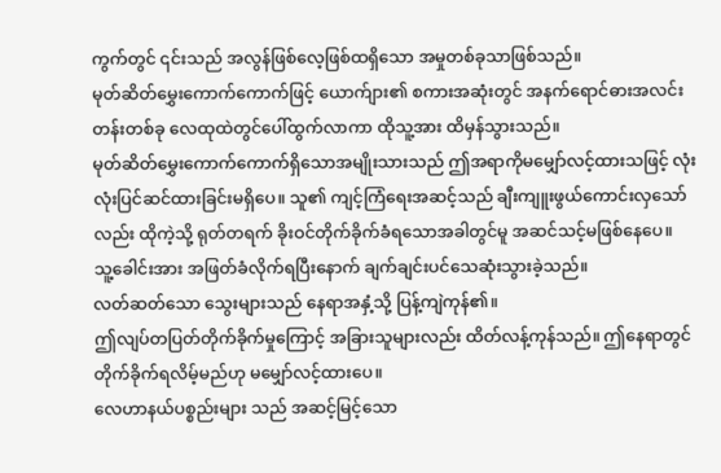ကွက်တွင် ၎င်းသည် အလွန်ဖြစ်လေ့ဖြစ်ထရှိသော အမှုတစ်ခုသာဖြစ်သည်။
မုတ်ဆိတ်မွှေးကောက်ကောက်ဖြင့် ယောက်ျား၏ စကားအဆုံးတွင် အနက်ရောင်ဓားအလင်းတန်းတစ်ခု လေထုထဲတွင်ပေါ်ထွက်လာကာ ထိုသူ့အား ထိမှန်သွားသည်။
မုတ်ဆိတ်မွှေးကောက်ကောက်ရှိသောအမျိုးသားသည် ဤအရာကိုမမျှော်လင့်ထားသဖြင့် လုံးလုံးပြင်ဆင်ထားခြင်းမရှိပေ။ သူ၏ ကျင့်ကြံရေးအဆင့်သည် ချီးကျူးဖွယ်ကောင်းလှသော်လည်း ထိုကဲ့သို့ ရုတ်တရက် ခိုးဝင်တိုက်ခိုက်ခံရသောအခါတွင်မူ အဆင်သင့်မဖြစ်နေပေ။
သူ့ခေါင်းအား အဖြတ်ခံလိုက်ရပြီးနောက် ချက်ချင်းပင်သေဆုံးသွားခဲ့သည်။
လတ်ဆတ်သော သွေးများသည် နေရာအနှံ့သို့ ပြန့်ကျဲကုန်၏။
ဤလျပ်တပြတ်တိုက်ခိုက်မှုကြောင့် အခြားသူများလည်း ထိတ်လန့်ကုန်သည်။ ဤနေရာတွင် တိုက်ခိုက်ရလိမ့်မည်ဟု မမျှော်လင့်ထားပေ။
လေဟာနယ်ပစ္စည်းများ သည် အဆင့်မြင့်သော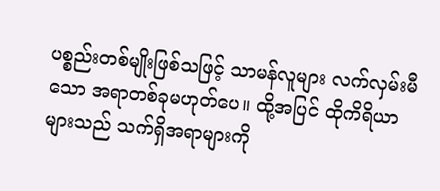ပစ္စည်းတစ်မျိုးဖြစ်သဖြင့် သာမန်လူများ လက်လှမ်းမီသော အရာတစ်ခုမဟုတ်ပေ။ ထို့အပြင် ထိုကိရိယာများသည် သက်ရှိအရာများကို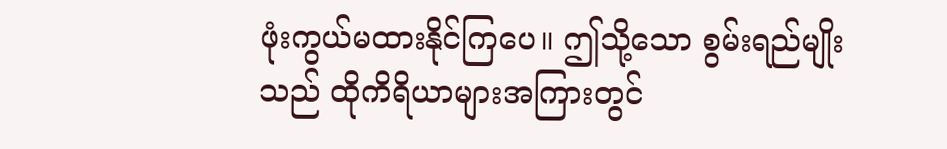ဖုံးကွယ်မထားနိုင်ကြပေ။ ဤသို့သော စွမ်းရည်မျိုးသည် ထိုကိရိယာများအကြားတွင်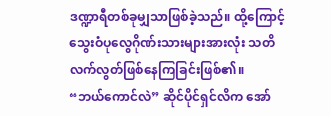ဒဏ္ဍာရီတစ်ခုမျှသာဖြစ်ခဲ့သည်။ ထို့ကြောင့် သွေးဝံပုလွေဂိုဏ်းသားများအားလုံး သတိလက်လွတ်ဖြစ်နေကြခြင်းဖြစ်၏။
“ဘယ်ကောင်လဲ” ဆိုင်ပိုင်ရှင်လိက အော်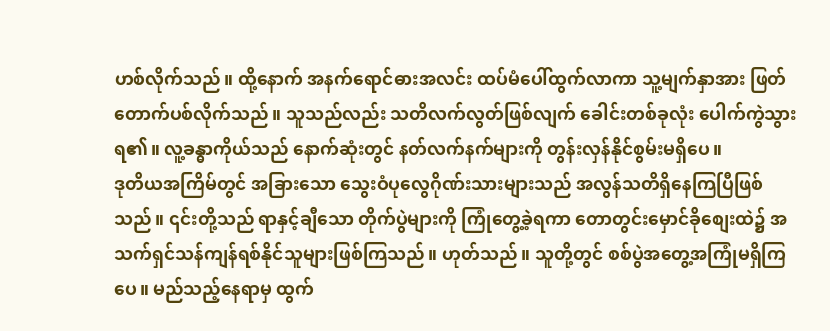ဟစ်လိုက်သည်။ ထို့နောက် အနက်ရောင်ဓားအလင်း ထပ်မံပေါ်ထွက်လာကာ သူ့မျက်နှာအား ဖြတ်တောက်ပစ်လိုက်သည်။ သူသည်လည်း သတိလက်လွတ်ဖြစ်လျက် ခေါင်းတစ်ခုလုံး ပေါက်ကွဲသွားရ၏။ လူ့ခန္ဓာကိုယ်သည် နောက်ဆုံးတွင် နတ်လက်နက်များကို တွန်းလှန်နိုင်စွမ်းမရှိပေ။
ဒုတိယအကြိမ်တွင် အခြားသော သွေးဝံပုလွေဂိုဏ်းသားများသည် အလွန်သတိရှိနေကြပြီဖြစ်သည်။ ၎င်းတို့သည် ရာနှင့်ချီသော တိုက်ပွဲများကို ကြုံတွေ့ခဲ့ရကာ တောတွင်းမှောင်ခိုစျေးထဲ၌ အသက်ရှင်သန်ကျန်ရစ်နိုင်သူများဖြစ်ကြသည်။ ဟုတ်သည်။ သူတို့တွင် စစ်ပွဲအတွေ့အကြုံမရှိကြပေ။ မည်သည့်နေရာမှ ထွက်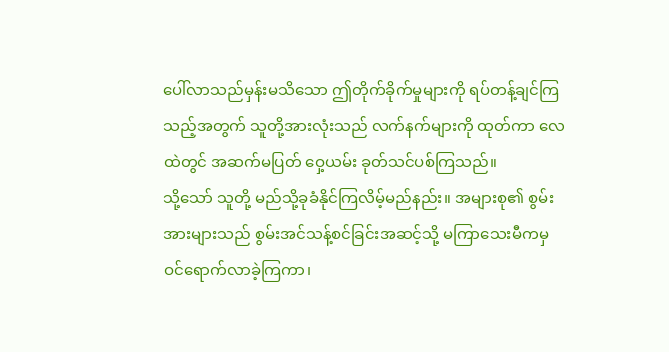ပေါ်လာသည်မှန်းမသိသော ဤတိုက်ခိုက်မှုများကို ရပ်တန့်ချင်ကြသည့်အတွက် သူတို့အားလုံးသည် လက်နက်များကို ထုတ်ကာ လေထဲတွင် အဆက်မပြတ် ဝှေ့ယမ်း ခုတ်သင်ပစ်ကြသည်။
သို့သော် သူတို့ မည်သို့ခုခံနိုင်ကြလိမ့်မည်နည်း။ အများစု၏ စွမ်းအားများသည် စွမ်းအင်သန့်စင်ခြင်းအဆင့်သို့ မကြာသေးမီကမှ ဝင်ရောက်လာခဲ့ကြကာ၊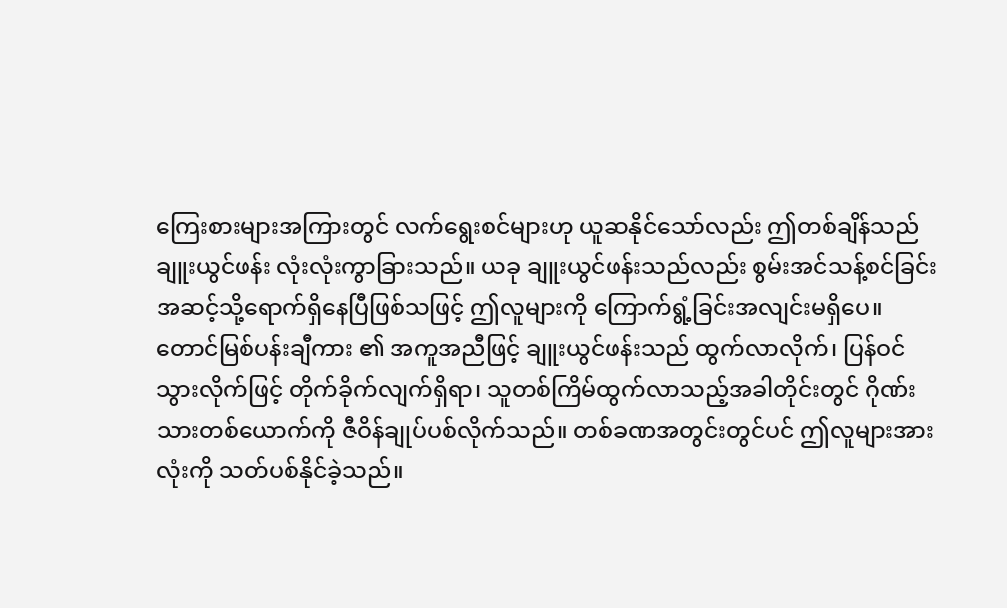ကြေးစားများအကြားတွင် လက်ရွေးစင်များဟု ယူဆနိုင်သော်လည်း ဤတစ်ချိန်သည် ချူးယွင်ဖန်း လုံးလုံးကွာခြားသည်။ ယခု ချူးယွင်ဖန်းသည်လည်း စွမ်းအင်သန့်စင်ခြင်းအဆင့်သို့ရောက်ရှိနေပြီဖြစ်သဖြင့် ဤလူများကို ကြောက်ရွံ့ခြင်းအလျင်းမရှိပေ။
တောင်မြစ်ပန်းချီကား ၏ အကူအညီဖြင့် ချူးယွင်ဖန်းသည် ထွက်လာလိုက်၊ ပြန်ဝင်သွားလိုက်ဖြင့် တိုက်ခိုက်လျက်ရှိရာ၊ သူတစ်ကြိမ်ထွက်လာသည့်အခါတိုင်းတွင် ဂိုဏ်းသားတစ်ယောက်ကို ဇီဝိန်ချုပ်ပစ်လိုက်သည်။ တစ်ခဏအတွင်းတွင်ပင် ဤလူများအားလုံးကို သတ်ပစ်နိုင်ခဲ့သည်။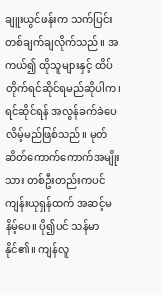ချူးယွင်ဖန်းက သက်ပြင်းတစ်ချက်ချလိုက်သည်။ အကယ်၍ ထိုသူများနှင့် ထိပ်တိုက်ရင်ဆိုင်ရမည်ဆိုပါက၊ ရင်ဆိုင်ရန် အလွန်ခက်ခဲပေလိမ့်မည်ဖြစ်သည်။ မုတ်ဆိတ်ကောက်ကောက်အမျိုးသား တစ်ဦးတည်းကပင် ကျန်းယုရှန်ထက် အဆင့်မနိမ့်ပေ။ ပို၍ပင် သန်မာနိုင်၏။ ကျန်လူ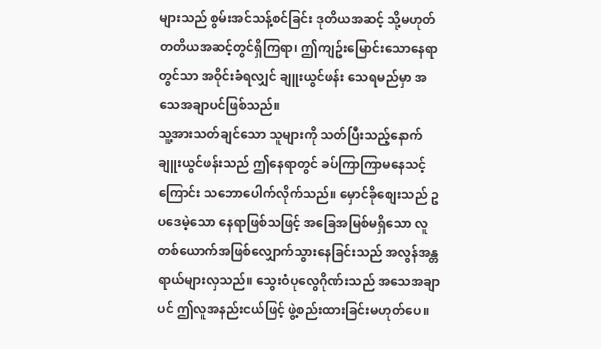များသည် စွမ်းအင်သန့်စင်ခြင်း ဒုတိယအဆင့် သို့မဟုတ် တတိယအဆင့်တွင်ရှိကြရာ၊ ဤကျဥ်းမြောင်းသောနေရာတွင်သာ အဝိုင်းခံရလျှင် ချူးယွင်ဖန်း သေရမည်မှာ အသေအချာပင်ဖြစ်သည်။
သူ့အားသတ်ချင်သော သူများကို သတ်ပြီးသည့်နောက် ချူးယွင်ဖန်းသည် ဤနေရာတွင် ခပ်ကြာကြာမနေသင့်ကြောင်း သဘောပေါက်လိုက်သည်။ မှောင်ခိုစျေးသည် ဥပဒေမဲ့သော နေရာဖြစ်သဖြင့် အခြေအမြစ်မရှိသော လူတစ်ယောက်အဖြစ်လျှောက်သွားနေခြင်းသည် အလွန်အန္တရာယ်များလှသည်။ သွေးဝံပုလွေဂိုဏ်းသည် အသေအချာပင် ဤလူအနည်းငယ်ဖြင့် ဖွဲ့စည်းထားခြင်းမဟုတ်ပေ။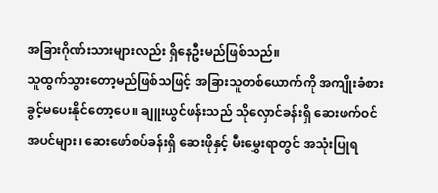အခြားဂိုဏ်းသားများလည်း ရှိနေဦးမည်ဖြစ်သည်။
သူထွက်သွားတော့မည်ဖြစ်သဖြင့် အခြားသူတစ်ယောက်ကို အကျိုးခံစားခွင့်မပေးနိုင်တော့ပေ။ ချူးယွင်ဖန်းသည် သိုလှောင်ခန်းရှိ ဆေးဖက်ဝင်အပင်များ၊ ဆေးဖော်စပ်ခန်းရှိ ဆေးဖိုနှင့် မီးမွှေးရာတွင် အသုံးပြုရ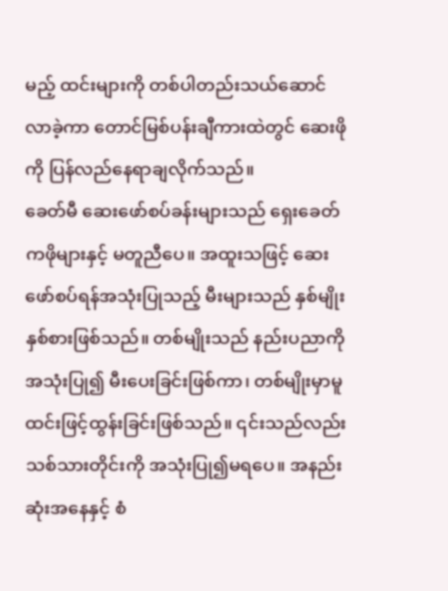မည့် ထင်းများကို တစ်ပါတည်းသယ်ဆောင်လာခဲ့ကာ တောင်မြစ်ပန်းချီကားထဲတွင် ဆေးဖိုကို ပြန်လည်နေရာချလိုက်သည်။
ခေတ်မီ ဆေးဖော်စပ်ခန်းများသည် ရှေးခေတ်ကဖိုများနှင့် မတူညီပေ။ အထူးသဖြင့် ဆေးဖော်စပ်ရန်အသုံးပြုသည့် မီးများသည် နှစ်မျိုးနှစ်စားဖြစ်သည်။ တစ်မျိုးသည် နည်းပညာကို အသုံးပြု၍ မီးပေးခြင်းဖြစ်ကာ၊ တစ်မျိုးမှာမူ ထင်းဖြင့်ထွန်းခြင်းဖြစ်သည်။ ၎င်းသည်လည်း သစ်သားတိုင်းကို အသုံးပြု၍မရပေ။ အနည်းဆုံးအနေနှင့် စံ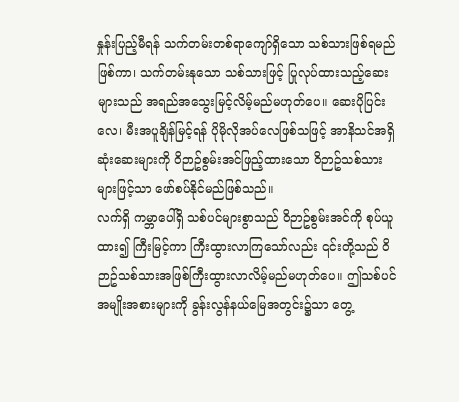နှုန်းပြည့်မီရန် သက်တမ်းတစ်ရာကျော်ရှိသော သစ်သားဖြစ်ရမည်ဖြစ်ကာ၊ သက်တမ်းနုသော သစ်သားဖြင့် ပြုလုပ်ထားသည့်ဆေးများသည် အရည်အသွေးမြင့်လိမ့်မည်မဟုတ်ပေ။ ဆေးပိုပြင်းလေ၊ မီးအပူချိန်မြင့်ရန် ပိုမိုလိုအပ်လေဖြစ်သဖြင့် အာနိသင်အရှိဆုံးဆေးများကို ဝိဉာဥ်စွမ်းအင်ဖြည့်ထားသော ဝိဉာဥ်သစ်သားများဖြင့်သာ ဖော်စပ်နိုင်မည်ဖြစ်သည်။
လက်ရှိ ကမ္ဘာပေါ်ရှိ သစ်ပင်များစွာသည် ဝိဉာဥ်စွမ်းအင်ကို စုပ်ယူထား၍ ကြီးမြင့်ကာ ကြီးထွားလာကြသော်လည်း ၎င်းတို့သည် ဝိဉာဥ်သစ်သားအဖြစ်ကြီးထွားလာလိမ့်မည်မဟုတ်ပေ။ ဤသစ်ပင်အမျိုးအစားများကို ခွန်းလွန်နယ်မြေအတွင်း၌သာ တွေ့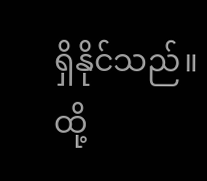ရှိနိုင်သည်။ ထို့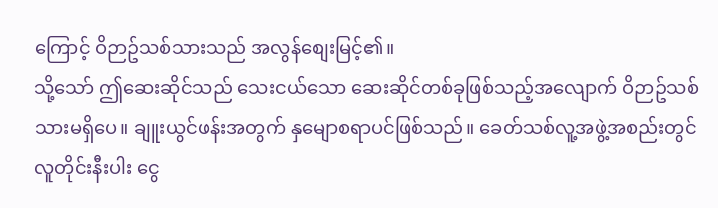ကြောင့် ဝိဉာဥ်သစ်သားသည် အလွန်စျေးမြင့်၏။
သို့သော် ဤဆေးဆိုင်သည် သေးငယ်သော ဆေးဆိုင်တစ်ခုဖြစ်သည့်အလျောက် ဝိဉာဥ်သစ်သားမရှိပေ။ ချူးယွင်ဖန်းအတွက် နှမျောစရာပင်ဖြစ်သည်။ ခေတ်သစ်လူ့အဖွဲ့အစည်းတွင် လူတိုင်းနီးပါး ငွေ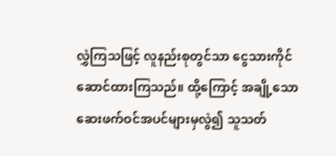လွှဲကြသဖြင့် လူနည်းစုတွင်သာ ငွေသားကိုင်ဆောင်ထားကြသည်။ ထို့ကြောင့် အချို့သော ဆေးဖက်ဝင်အပင်များမှလွဲ၍ သူသတ်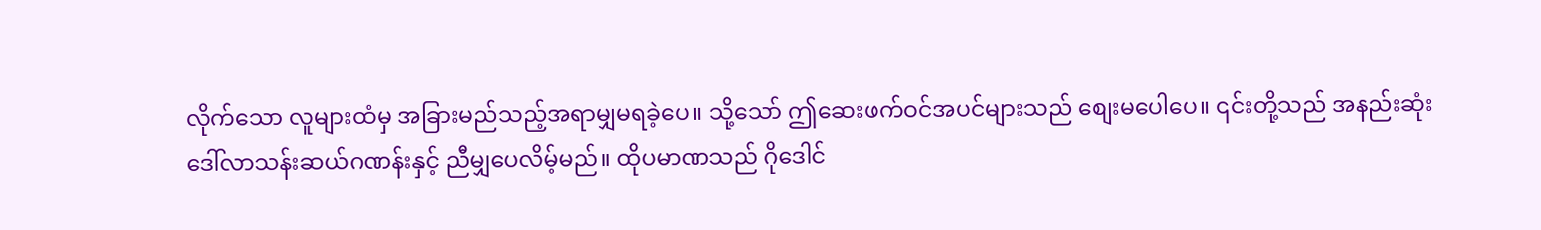လိုက်သော လူများထံမှ အခြားမည်သည့်အရာမျှမရခဲ့ပေ။ သို့သော် ဤဆေးဖက်ဝင်အပင်များသည် စျေးမပေါပေ။ ၎င်းတို့သည် အနည်းဆုံး ဒေါ်လာသန်းဆယ်ဂဏန်းနှင့် ညီမျှပေလိမ့်မည်။ ထိုပမာဏသည် ဂိုဒေါင်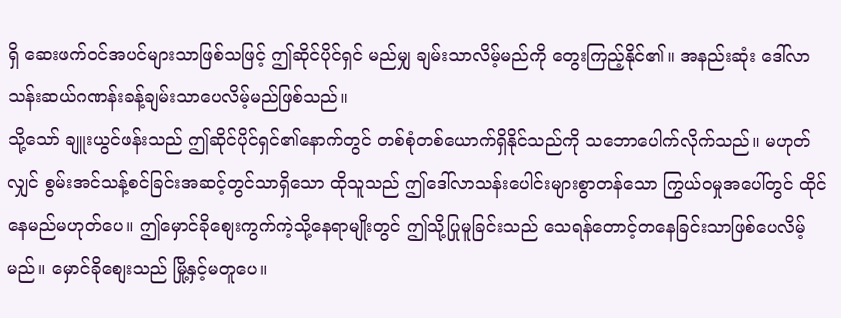ရှိ ဆေးဖက်ဝင်အပင်များသာဖြစ်သဖြင့် ဤဆိုင်ပိုင်ရှင် မည်မျှ ချမ်းသာလိမ့်မည်ကို တွေးကြည့်နိုင်၏။ အနည်းဆုံး ဒေါ်လာသန်းဆယ်ဂဏန်းခန့်ချမ်းသာပေလိမ့်မည်ဖြစ်သည်။
သို့သော် ချူးယွင်ဖန်းသည် ဤဆိုင်ပိုင်ရှင်၏နောက်တွင် တစ်စုံတစ်ယောက်ရှိနိုင်သည်ကို သဘောပေါက်လိုက်သည်။ မဟုတ်လျှင် စွမ်းအင်သန့်စင်ခြင်းအဆင့်တွင်သာရှိသော ထိုသူသည် ဤဒေါ်လာသန်းပေါင်းများစွာတန်သော ကြွယ်ဝမှုအပေါ်တွင် ထိုင်နေမည်မဟုတ်ပေ။ ဤမှောင်ခိုစျေးကွက်ကဲ့သို့နေရာမျိုးတွင် ဤသို့ပြုမူခြင်းသည် သေရန်တောင့်တနေခြင်းသာဖြစ်ပေလိမ့်မည်။ မှောင်ခိုစျေးသည် မြို့နှင့်မတူပေ။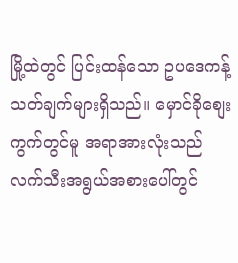မြို့ထဲတွင် ပြင်းထန်သော ဥပဒေကန့်သတ်ချက်များရှိသည်။ မှောင်ခိုစျေးကွက်တွင်မူ အရာအားလုံးသည် လက်သီးအရွယ်အစားပေါ်တွင်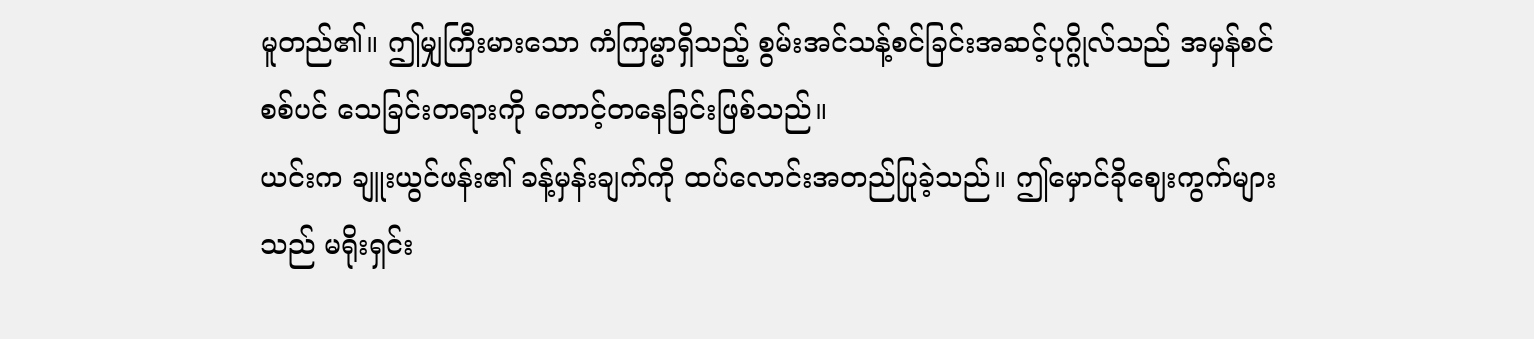မူတည်၏။ ဤမျှကြီးမားသော ကံကြမ္မာရှိသည့် စွမ်းအင်သန့်စင်ခြင်းအဆင့်ပုဂ္ဂိုလ်သည် အမှန်စင်စစ်ပင် သေခြင်းတရားကို တောင့်တနေခြင်းဖြစ်သည်။
ယင်းက ချူးယွင်ဖန်း၏ ခန့်မှန်းချက်ကို ထပ်လောင်းအတည်ပြုခဲ့သည်။ ဤမှောင်ခိုဈေးကွက်များသည် မရိုးရှင်း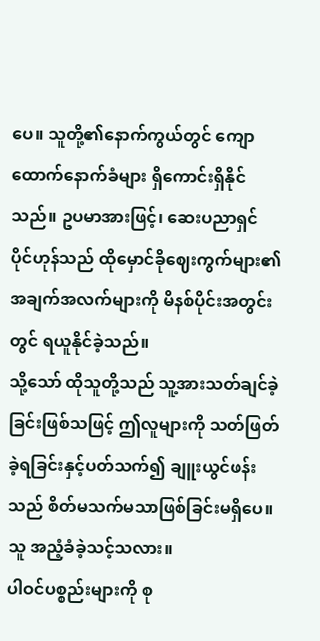ပေ။ သူတို့၏နောက်ကွယ်တွင် ကျောထောက်နောက်ခံများ ရှိကောင်းရှိနိုင်သည်။ ဥပမာအားဖြင့်၊ ဆေးပညာရှင် ပိုင်ဟုန်သည် ထိုမှောင်ခိုဈေးကွက်များ၏အချက်အလက်များကို မိနစ်ပိုင်းအတွင်းတွင် ရယူနိုင်ခဲ့သည်။
သို့သော် ထိုသူတို့သည် သူ့အားသတ်ချင်ခဲ့ခြင်းဖြစ်သဖြင့် ဤလူများကို သတ်ဖြတ်ခဲ့ရခြင်းနှင့်ပတ်သက်၍ ချူးယွင်ဖန်းသည် စိတ်မသက်မသာဖြစ်ခြင်းမရှိပေ။ သူ အညံ့ခံခဲ့သင့်သလား။
ပါဝင်ပစ္စည်းများကို စု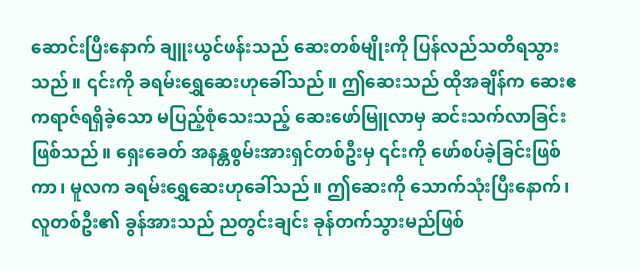ဆောင်းပြီးနောက် ချူးယွင်ဖန်းသည် ဆေးတစ်မျိုးကို ပြန်လည်သတိရသွားသည်။ ၎င်းကို ခရမ်းရွှေဆေးဟုခေါ်သည်။ ဤဆေးသည် ထိုအချိန်က ဆေးဧကရာဇ်ရရှိခဲ့သော မပြည့်စုံသေးသည့် ဆေးဖော်မြူလာမှ ဆင်းသက်လာခြင်းဖြစ်သည်။ ရှေးခေတ် အနန္တစွမ်းအားရှင်တစ်ဦးမှ ၎င်းကို ဖော်စပ်ခဲ့ခြင်းဖြစ်ကာ၊ မူလက ခရမ်းရွှေဆေးဟုခေါ်သည်။ ဤဆေးကို သောက်သုံးပြီးနောက်၊ လူတစ်ဦး၏ ခွန်အားသည် ညတွင်းချင်း ခုန်တက်သွားမည်ဖြစ်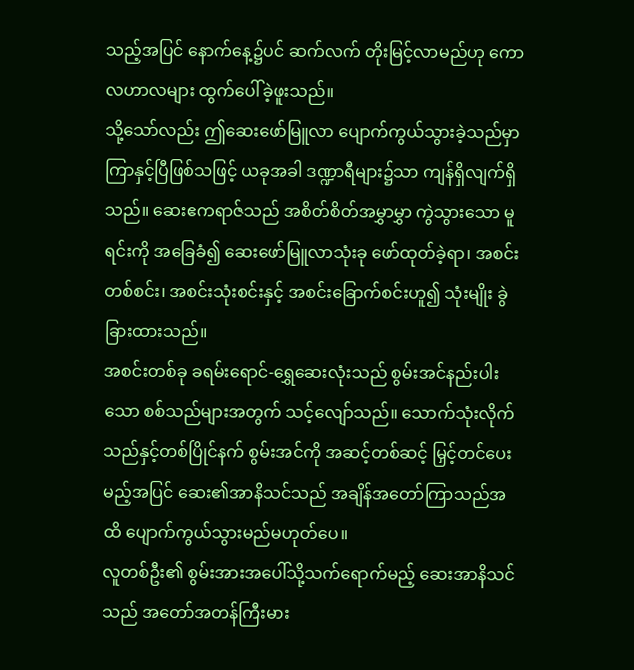သည့်အပြင် နောက်နေ့၌ပင် ဆက်လက် တိုးမြင့်လာမည်ဟု ကောလဟာလများ ထွက်ပေါ်ခဲ့ဖူးသည်။
သို့သော်လည်း ဤဆေးဖော်မြူလာ ပျောက်ကွယ်သွားခဲ့သည်မှာ ကြာနှင့်ပြီဖြစ်သဖြင့် ယခုအခါ ဒဏ္ဍာရီများ၌သာ ကျန်ရှိလျက်ရှိသည်။ ဆေးဧကရာဇ်သည် အစိတ်စိတ်အမွှာမွှာ ကွဲသွားသော မူရင်းကို အခြေခံ၍ ဆေးဖော်မြူလာသုံးခု ဖော်ထုတ်ခဲ့ရာ၊ အစင်းတစ်စင်း၊ အစင်းသုံးစင်းနှင့် အစင်းခြောက်စင်းဟူ၍ သုံးမျိုး ခွဲခြားထားသည်။
အစင်းတစ်ခု ခရမ်းရောင်-ရွှေဆေးလုံးသည် စွမ်းအင်နည်းပါးသော စစ်သည်များအတွက် သင့်လျော်သည်။ သောက်သုံးလိုက်သည်နှင့်တစ်ပြိုင်နက် စွမ်းအင်ကို အဆင့်တစ်ဆင့် မြှင့်တင်ပေးမည့်အပြင် ဆေး၏အာနိသင်သည် အချိန်အတော်ကြာသည်အထိ ပျောက်ကွယ်သွားမည်မဟုတ်ပေ။
လူတစ်ဦး၏ စွမ်းအားအပေါ်သို့သက်ရောက်မည့် ဆေးအာနိသင်သည် အတော်အတန်ကြီးမား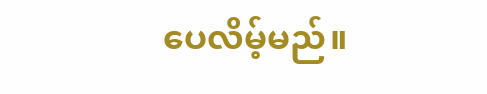ပေလိမ့်မည်။